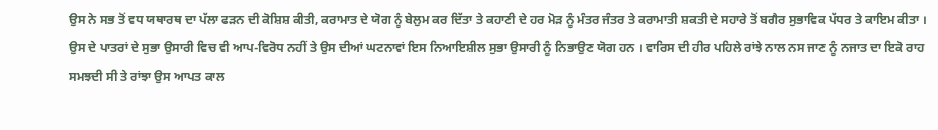ਉਸ ਨੇ ਸਭ ਤੋਂ ਵਧ ਯਥਾਰਥ ਦਾ ਪੱਲਾ ਫੜਨ ਦੀ ਕੋਸ਼ਿਸ਼ ਕੀਤੀ, ਕਰਾਮਾਤ ਦੇ ਯੋਗ ਨੂੰ ਬੇਲੁਮ ਕਰ ਦਿੱਤਾ ਤੇ ਕਹਾਣੀ ਦੇ ਹਰ ਮੋੜ ਨੂੰ ਮੰਤਰ ਜੰਤਰ ਤੇ ਕਰਾਮਾਤੀ ਸ਼ਕਤੀ ਦੇ ਸਹਾਰੇ ਤੋਂ ਬਗੈਰ ਸੁਭਾਵਿਕ ਪੱਧਰ ਤੇ ਕਾਇਮ ਕੀਤਾ । ਉਸ ਦੇ ਪਾਤਰਾਂ ਦੇ ਸੁਭਾ ਉਸਾਰੀ ਵਿਚ ਵੀ ਆਪ-ਵਿਰੋਧ ਨਹੀਂ ਤੇ ਉਸ ਦੀਆਂ ਘਟਨਾਵਾਂ ਇਸ ਨਿਆਇਸ਼ੀਲ ਸੁਭਾ ਉਸਾਰੀ ਨੂੰ ਨਿਭਾਉਣ ਯੋਗ ਹਨ । ਵਾਰਿਸ ਦੀ ਹੀਰ ਪਹਿਲੇ ਰਾਂਝੇ ਨਾਲ ਨਸ ਜਾਣ ਨੂੰ ਨਜਾਤ ਦਾ ਇਕੋ ਰਾਹ ਸਮਝਦੀ ਸੀ ਤੇ ਰਾਂਝਾ ਉਸ ਆਪਤ ਕਾਲ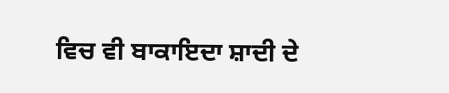ਵਿਚ ਵੀ ਬਾਕਾਇਦਾ ਸ਼ਾਦੀ ਦੇ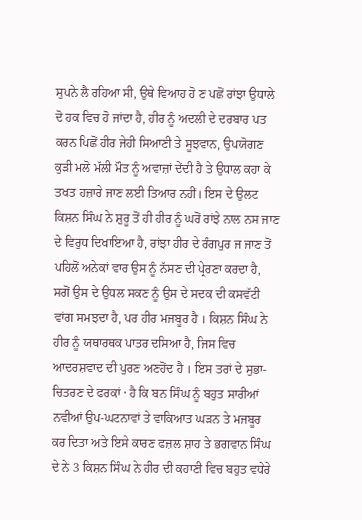ਸੁਪਨੇ ਲੈ ਰਹਿਆ ਸੀ, ਉਥੇ ਵਿਆਹ ਹੋ ਣ ਪਛੋਂ ਰਾਂਝਾ ਉਧਾਲੇ ਦੋ ਹਕ ਵਿਚ ਹੋ ਜਾਂਦਾ ਹੈ, ਹੀਰ ਨੂੰ ਅਦਲੀ ਦੇ ਦਰਬਾਰ ਪਤ ਕਰਨ ਪਿਛੋਂ ਹੀਰ ਜੇਹੀ ਸਿਆਣੀ ਤੇ ਸੂਝਵਾਨ, ਉਪਯੋਗਣ ਕੁੜੀ ਮਲੋ ਮੱਲੀ ਮੌਤ ਨੂੰ ਅਵਾਜ਼ਾਂ ਦੇਂਦੀ ਹੈ ਤੇ ਉਧਾਲ ਕਹਾ ਕੇ ਤਖਤ ਹਜ਼ਾਰੇ ਜਾਣ ਲਈ ਤਿਆਰ ਨਹੀਂ। ਇਸ ਦੇ ਉਲਟ ਕਿਸ਼ਨ ਸਿੰਘ ਨੇ ਸ਼ੁਰੂ ਤੋਂ ਹੀ ਹੀਰ ਨੂੰ ਘਰੋਂ ਰਾਂਝੇ ਨਾਲ ਨਸ ਜਾਣ ਦੇ ਵਿਰੁਧ ਦਿਖਾਇਆ ਹੈ, ਰਾਂਝਾ ਹੀਰ ਦੇ ਰੰਗਪੁਰ ਜ ਜਾਣ ਤੋਂ ਪਹਿਲੋਂ ਅਨੇਕਾਂ ਵਾਰ ਉਸ ਨੂੰ ਨੱਸਣ ਦੀ ਪ੍ਰੇਰਣਾ ਕਰਦਾ ਹੈ, ਸਗੋਂ ਉਸ ਦੇ ਉਧਲ ਸਕਣ ਨੂੰ ਉਸ ਦੇ ਸਦਕ ਦੀ ਕਸਵੱਟੀ ਵਾਂਗ ਸਮਝਦਾ ਹੈ, ਪਰ ਹੀਰ ਮਜਬੂਰ ਹੈ । ਕਿਸ਼ਨ ਸਿੰਘ ਨੇ ਹੀਰ ਨੂੰ ਯਥਾਰਥਕ ਪਾਤਰ ਦਸਿਆ ਹੈ, ਜਿਸ ਵਿਚ ਆਦਰਸ਼ਵਾਦ ਦੀ ਪੁਰਣ ਅਣਹੋਂਦ ਹੈ । ਇਸ ਤਰਾਂ ਦੇ ਸੁਭਾ-ਚਿਤਰਣ ਦੇ ਫਰਕਾਂ · ਹੈ ਕਿ ਬਨ ਸਿੰਘ ਨੂੰ ਬਹੁਤ ਸਾਰੀਆਂ ਨਵੀਆਂ ਉਪ-ਘਟਨਾਵਾਂ ਤੇ ਵਾਕਿਆਤ ਘੜਨ ਤੇ ਮਜਬੂਰ ਕਰ ਦਿਤਾ ਅਤੇ ਇਸੇ ਕਾਰਣ ਫਜ਼ਲ ਸ਼ਾਹ ਤੇ ਭਗਵਾਨ ਸਿੰਘ ਦੇ ਨੇ 3 ਕਿਸ਼ਨ ਸਿੰਘ ਨੇ ਹੀਰ ਦੀ ਕਹਾਣੀ ਵਿਚ ਬਹੁਤ ਵਧੇਰੇ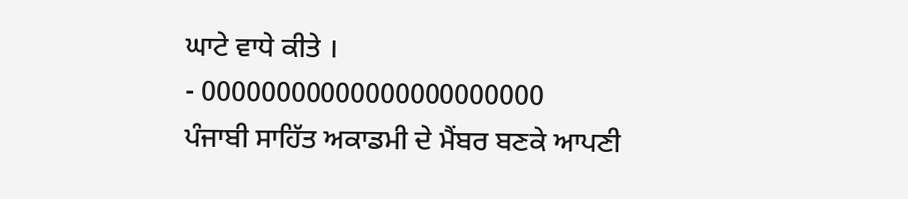ਘਾਟੇ ਵਾਧੇ ਕੀਤੇ ।
- 00000000000000000000000
ਪੰਜਾਬੀ ਸਾਹਿੱਤ ਅਕਾਡਮੀ ਦੇ ਮੈਂਬਰ ਬਣਕੇ ਆਪਣੀ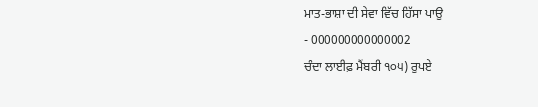ਮਾਤ-ਭਾਸ਼ਾ ਦੀ ਸੇਵਾ ਵਿੱਚ ਹਿੱਸਾ ਪਾਉ
- 000000000000002
ਚੰਦਾ ਲਾਈਫ਼ ਮੈਂਬਰੀ ੧੦੫) ਰੁਪਏ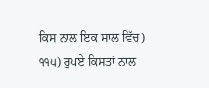ਕਿਸ ਨਾਲ ਇਕ ਸਾਲ ਵਿੱਚ) ੧੧੫) ਰੁਪਏ ਕਿਸਤਾਂ ਨਾਲ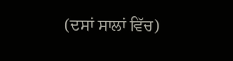(ਦਸਾਂ ਸਾਲਾਂ ਵਿੱਚ)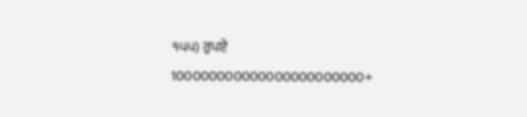੧੫੫) ਰੁਪਏ 100000000000000000000000+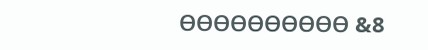ᎾᎾᎾᎾᎾᎾᎾᎾᎾᎾ &8